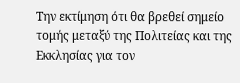Την εκτίμηση ότι θα βρεθεί σημείο τομής μεταξύ της Πολιτείας και της Εκκλησίας για τον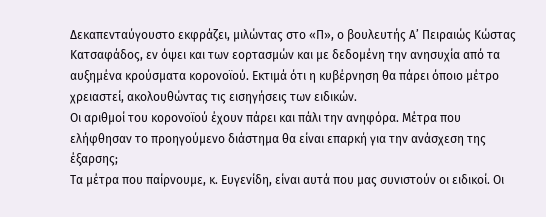Δεκαπενταύγουστο εκφράζει, μιλώντας στο «Π», ο βουλευτής Α’ Πειραιώς Κώστας Κατσαφάδος, εν όψει και των εορτασμών και με δεδομένη την ανησυχία από τα αυξημένα κρούσματα κορονοϊού. Εκτιμά ότι η κυβέρνηση θα πάρει όποιο μέτρο χρειαστεί, ακολουθώντας τις εισηγήσεις των ειδικών.
Οι αριθμοί του κορονοϊού έχουν πάρει και πάλι την ανηφόρα. Μέτρα που ελήφθησαν το προηγούμενο διάστημα θα είναι επαρκή για την ανάσχεση της έξαρσης;
Τα μέτρα που παίρνουμε, κ. Ευγενίδη, είναι αυτά που μας συνιστούν οι ειδικοί. Οι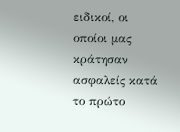ειδικοί, οι οποίοι μας κράτησαν ασφαλείς κατά το πρώτο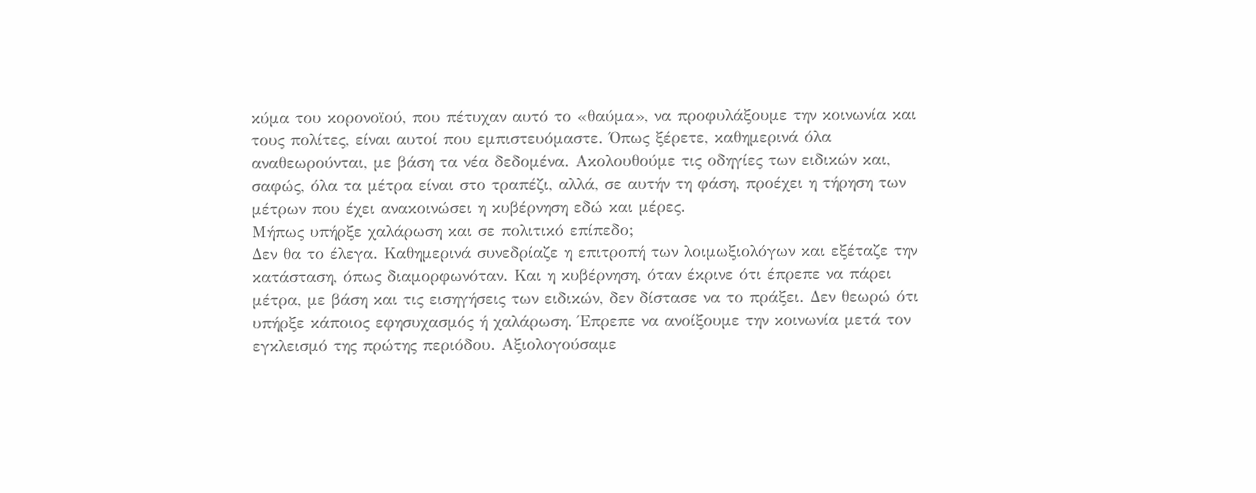κύμα του κορονοϊού, που πέτυχαν αυτό το «θαύμα», να προφυλάξουμε την κοινωνία και τους πολίτες, είναι αυτοί που εμπιστευόμαστε. Όπως ξέρετε, καθημερινά όλα αναθεωρούνται, με βάση τα νέα δεδομένα. Ακολουθούμε τις οδηγίες των ειδικών και, σαφώς, όλα τα μέτρα είναι στο τραπέζι, αλλά, σε αυτήν τη φάση, προέχει η τήρηση των μέτρων που έχει ανακοινώσει η κυβέρνηση εδώ και μέρες.
Μήπως υπήρξε χαλάρωση και σε πολιτικό επίπεδο;
Δεν θα το έλεγα. Καθημερινά συνεδρίαζε η επιτροπή των λοιμωξιολόγων και εξέταζε την κατάσταση, όπως διαμορφωνόταν. Και η κυβέρνηση, όταν έκρινε ότι έπρεπε να πάρει μέτρα, με βάση και τις εισηγήσεις των ειδικών, δεν δίστασε να το πράξει. Δεν θεωρώ ότι υπήρξε κάποιος εφησυχασμός ή χαλάρωση. Έπρεπε να ανοίξουμε την κοινωνία μετά τον εγκλεισμό της πρώτης περιόδου. Αξιολογούσαμε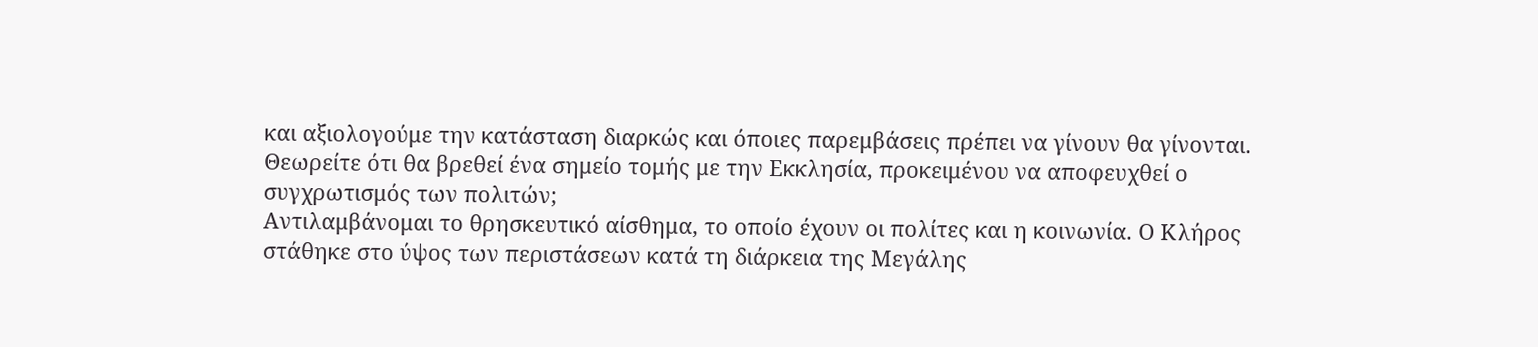και αξιολογούμε την κατάσταση διαρκώς και όποιες παρεμβάσεις πρέπει να γίνουν θα γίνονται.
Θεωρείτε ότι θα βρεθεί ένα σημείο τομής με την Εκκλησία, προκειμένου να αποφευχθεί ο συγχρωτισμός των πολιτών;
Αντιλαμβάνομαι το θρησκευτικό αίσθημα, το οποίο έχουν οι πολίτες και η κοινωνία. Ο Κλήρος στάθηκε στο ύψος των περιστάσεων κατά τη διάρκεια της Μεγάλης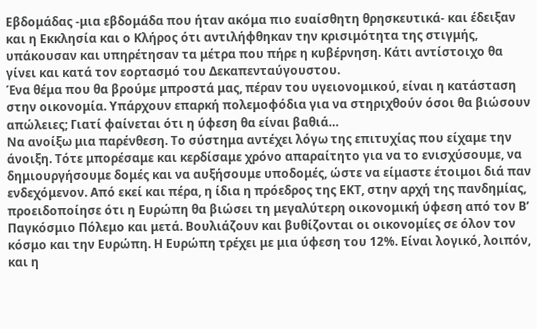Εβδομάδας -μια εβδομάδα που ήταν ακόμα πιο ευαίσθητη θρησκευτικά- και έδειξαν και η Εκκλησία και ο Κλήρος ότι αντιλήφθηκαν την κρισιμότητα της στιγμής, υπάκουσαν και υπηρέτησαν τα μέτρα που πήρε η κυβέρνηση. Κάτι αντίστοιχο θα γίνει και κατά τον εορτασμό του Δεκαπενταύγουστου.
Ένα θέμα που θα βρούμε μπροστά μας, πέραν του υγειονομικού, είναι η κατάσταση στην οικονομία. Υπάρχουν επαρκή πολεμοφόδια για να στηριχθούν όσοι θα βιώσουν απώλειες; Γιατί φαίνεται ότι η ύφεση θα είναι βαθιά…
Να ανοίξω μια παρένθεση. Το σύστημα αντέχει λόγω της επιτυχίας που είχαμε την άνοιξη. Τότε μπορέσαμε και κερδίσαμε χρόνο απαραίτητο για να το ενισχύσουμε, να δημιουργήσουμε δομές και να αυξήσουμε υποδομές, ώστε να είμαστε έτοιμοι διά παν ενδεχόμενον. Από εκεί και πέρα, η ίδια η πρόεδρος της ΕΚΤ, στην αρχή της πανδημίας, προειδοποίησε ότι η Ευρώπη θα βιώσει τη μεγαλύτερη οικονομική ύφεση από τον Β’ Παγκόσμιο Πόλεμο και μετά. Βουλιάζουν και βυθίζονται οι οικονομίες σε όλον τον κόσμο και την Ευρώπη. Η Ευρώπη τρέχει με μια ύφεση του 12%. Είναι λογικό, λοιπόν, και η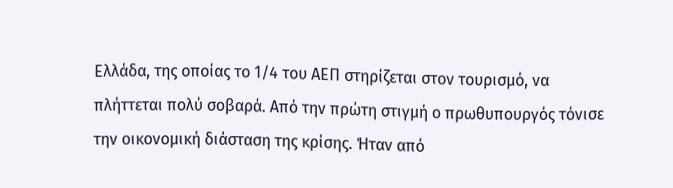Ελλάδα, της οποίας το 1/4 του ΑΕΠ στηρίζεται στον τουρισμό, να πλήττεται πολύ σοβαρά. Από την πρώτη στιγμή ο πρωθυπουργός τόνισε την οικονομική διάσταση της κρίσης. Ήταν από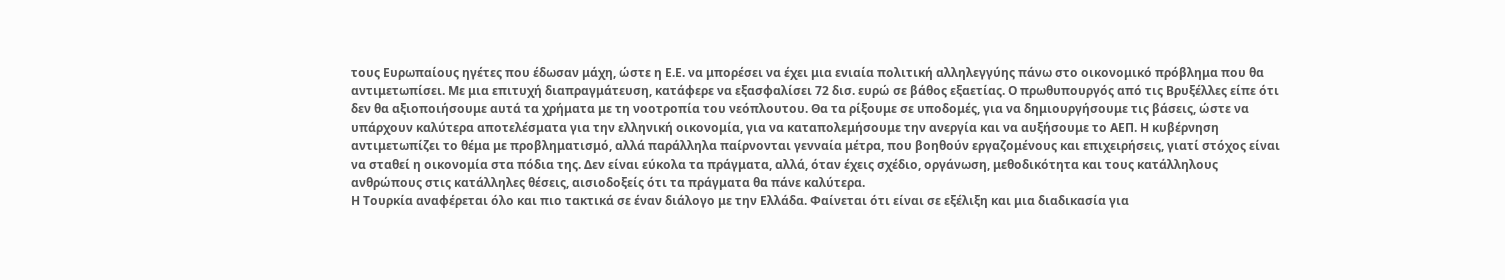τους Ευρωπαίους ηγέτες που έδωσαν μάχη, ώστε η Ε.Ε. να μπορέσει να έχει μια ενιαία πολιτική αλληλεγγύης πάνω στο οικονομικό πρόβλημα που θα αντιμετωπίσει. Με μια επιτυχή διαπραγμάτευση, κατάφερε να εξασφαλίσει 72 δισ. ευρώ σε βάθος εξαετίας. Ο πρωθυπουργός από τις Βρυξέλλες είπε ότι δεν θα αξιοποιήσουμε αυτά τα χρήματα με τη νοοτροπία του νεόπλουτου. Θα τα ρίξουμε σε υποδομές, για να δημιουργήσουμε τις βάσεις, ώστε να υπάρχουν καλύτερα αποτελέσματα για την ελληνική οικονομία, για να καταπολεμήσουμε την ανεργία και να αυξήσουμε το ΑΕΠ. Η κυβέρνηση αντιμετωπίζει το θέμα με προβληματισμό, αλλά παράλληλα παίρνονται γενναία μέτρα, που βοηθούν εργαζομένους και επιχειρήσεις, γιατί στόχος είναι να σταθεί η οικονομία στα πόδια της. Δεν είναι εύκολα τα πράγματα, αλλά, όταν έχεις σχέδιο, οργάνωση, μεθοδικότητα και τους κατάλληλους ανθρώπους στις κατάλληλες θέσεις, αισιοδοξείς ότι τα πράγματα θα πάνε καλύτερα.
Η Τουρκία αναφέρεται όλο και πιο τακτικά σε έναν διάλογο με την Ελλάδα. Φαίνεται ότι είναι σε εξέλιξη και μια διαδικασία για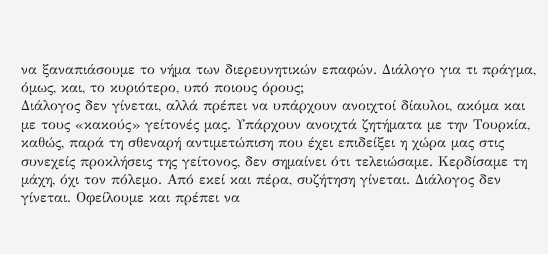να ξαναπιάσουμε το νήμα των διερευνητικών επαφών. Διάλογο για τι πράγμα, όμως, και, το κυριότερο, υπό ποιους όρους;
Διάλογος δεν γίνεται, αλλά πρέπει να υπάρχουν ανοιχτοί δίαυλοι, ακόμα και με τους «κακούς» γείτονές μας. Υπάρχουν ανοιχτά ζητήματα με την Τουρκία, καθώς, παρά τη σθεναρή αντιμετώπιση που έχει επιδείξει η χώρα μας στις συνεχείς προκλήσεις της γείτονος, δεν σημαίνει ότι τελειώσαμε. Κερδίσαμε τη μάχη, όχι τον πόλεμο. Από εκεί και πέρα, συζήτηση γίνεται. Διάλογος δεν γίνεται. Οφείλουμε και πρέπει να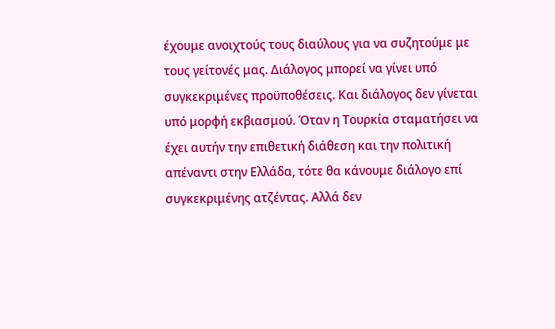έχουμε ανοιχτούς τους διαύλους για να συζητούμε με τους γείτονές μας. Διάλογος μπορεί να γίνει υπό συγκεκριμένες προϋποθέσεις. Και διάλογος δεν γίνεται υπό μορφή εκβιασμού. Όταν η Τουρκία σταματήσει να έχει αυτήν την επιθετική διάθεση και την πολιτική απέναντι στην Ελλάδα, τότε θα κάνουμε διάλογο επί συγκεκριμένης ατζέντας. Αλλά δεν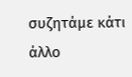συζητάμε κάτι άλλο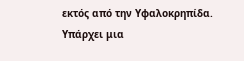εκτός από την Υφαλοκρηπίδα. Υπάρχει μια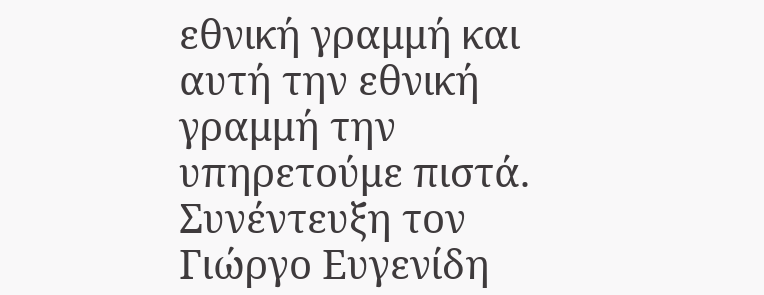εθνική γραμμή και αυτή την εθνική γραμμή την υπηρετούμε πιστά.
Συνέντευξη τον Γιώργο Ευγενίδη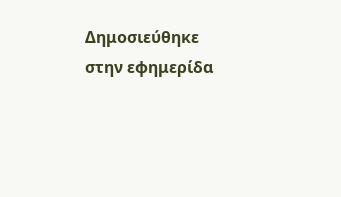Δημοσιεύθηκε στην εφημερίδα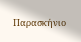Παρασκήνιο